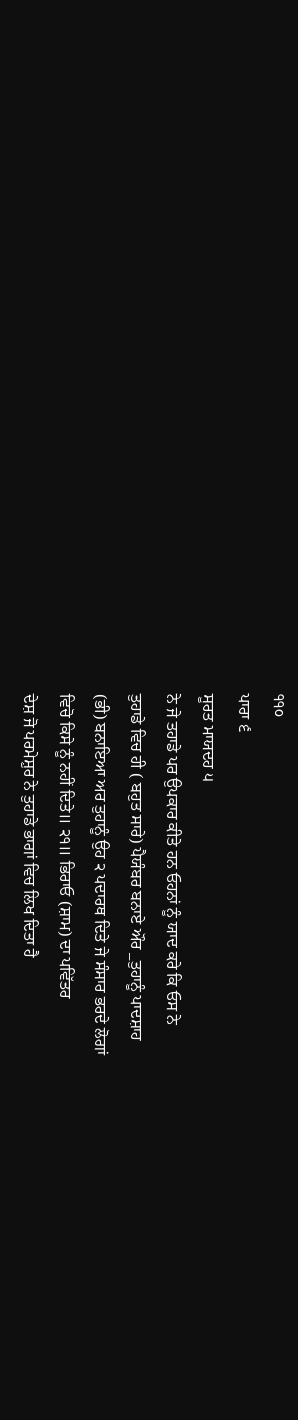੧੧੦
ਪਾਰਾ ੬
ਸੂਰਤ ਮਾਯਦਹ ੫
ਨੇ ਜੇ ਤਹਾਡੇ ਪਰ ਉਪਕਾਰ ਕੀਤੇ ਹਨ ਓਹਨਾਂ ਨੂੰ ਯਾਦ ਕਰੇ ਕਿ ਓਸ ਨੇ
ਤੁਹਾਡੇ ਵਿਚ ਹੀ ( ਬਹੁਤ ਸਾਰੇ) ਪੈਯੰਬਰ ਬਨਾਏ ਔਰ _ਤੁਹਾਨੂੰ ਪਾਦਸ਼ਾਹ
(ਭੀ) ਬਨਾਇਆ ਅਰ ਤੁਹਾਨੂੰ ਉਹ ੨ ਪਦਾਰਥ ਦਿਤੇ ਜੇ ਸੰਸਾਰ ਭਰਦੇ ਲੋਗਾਂ
ਵਿਚੋ ਕਿਸੇ ਨੂੰ ਨਹੀਂ ਦਿਤੇ॥ ੨੧॥ ਭਿਰਾਓ (ਸ਼ਾਮ) ਦਾ ਪਵਿੱਤਰ
ਦੇਸ਼ ਜੋ ਪਰਮੇਸ਼ੁਰ ਨੇ ਤੁਹਾਡੇ ਭਾਗਾਂ ਵਿਚ ਲਿਖ ਦਿਤਾ ਹੈ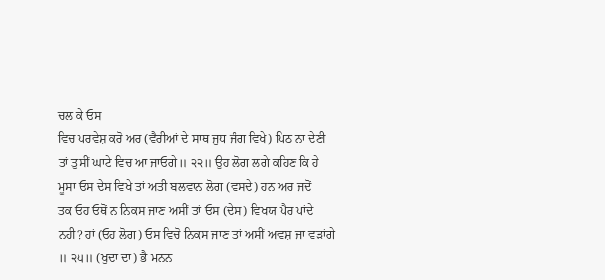ਚਲ ਕੇ ਓਸ
ਵਿਚ ਪਰਵੇਸ਼ ਕਰੋ ਅਰ (ਵੈਰੀਆਂ ਦੇ ਸਾਥ ਜੁਧ ਜੰਗ ਵਿਖੇ) ਪਿਠ ਨਾ ਦੇਣੀ
ਤਾਂ ਤੁਸੀਂ ਘਾਟੇ ਵਿਚ ਆ ਜਾਓਗੇ॥ ੨੨॥ ਉਹ ਲੋਗ ਲਗੇ ਕਹਿਣ ਕਿ ਹੇ
ਮੂਸਾ ਓਸ ਦੇਸ ਵਿਖੇ ਤਾਂ ਅਤੀ ਬਲਵਾਨ ਲੋਗ (ਵਸਦੇ) ਹਨ ਅਰ ਜਦੋਂ
ਤਕ ਓਹ ਓਥੋਂ ਨ ਨਿਕਸ ਜਾਣ ਅਸੀਂ ਤਾਂ ਓਸ (ਦੇਸ) ਵਿਖਯ ਪੈਰ ਪਾਂਦੇ
ਨਹੀ? ਹਾਂ (ਓਹ ਲੋਗ) ਓਸ ਵਿਚੋ ਨਿਕਸ ਜਾਣ ਤਾਂ ਅਸੀਂ ਅਵਸ਼ ਜਾ ਵੜਾਂਗੇ
॥ ੨੫॥ (ਖੁਦਾ ਦਾ) ਭੈ ਮਨਨ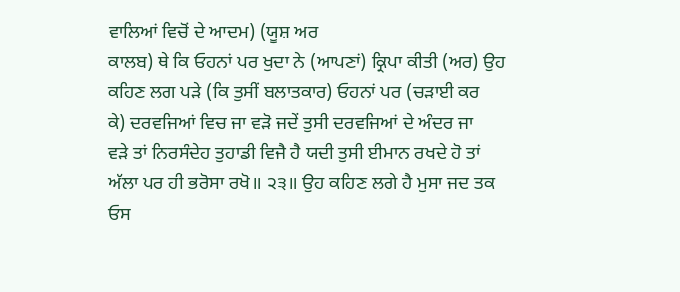ਵਾਲਿਆਂ ਵਿਚੋਂ ਦੇ ਆਦਮ) (ਯੂਸ਼ ਅਰ
ਕਾਲਬ) ਥੇ ਕਿ ਓਹਨਾਂ ਪਰ ਖੁਦਾ ਨੇ (ਆਪਣਾਂ) ਕ੍ਰਿਪਾ ਕੀਤੀ (ਅਰ) ਉਹ
ਕਹਿਣ ਲਗ ਪੜੇ (ਕਿ ਤੁਸੀਂ ਬਲਾਤਕਾਰ) ਓਹਨਾਂ ਪਰ (ਚੜਾਈ ਕਰ
ਕੇ) ਦਰਵਜਿਆਂ ਵਿਚ ਜਾ ਵੜੋ ਜਦੇਂ ਤੁਸੀ ਦਰਵਜਿਆਂ ਦੇ ਅੰਦਰ ਜਾ
ਵੜੇ ਤਾਂ ਨਿਰਸੰਦੇਹ ਤੁਹਾਡੀ ਵਿਜੈ ਹੈ ਯਦੀ ਤੁਸੀ ਈਮਾਨ ਰਖਦੇ ਹੋ ਤਾਂ
ਅੱਲਾ ਪਰ ਹੀ ਭਰੋਸਾ ਰਖੋ॥ ੨੩॥ ਉਹ ਕਹਿਣ ਲਗੇ ਹੈ ਮੁਸਾ ਜਦ ਤਕ
ਓਸ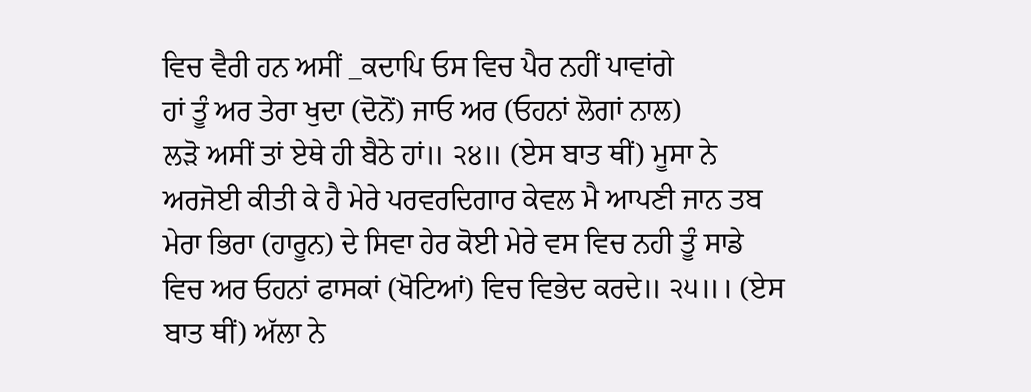ਵਿਚ ਵੈਰੀ ਹਨ ਅਸੀਂ _ਕਦਾਪਿ ਓਸ ਵਿਚ ਪੈਰ ਨਹੀਂ ਪਾਵਾਂਗੇ
ਹਾਂ ਤੂੰ ਅਰ ਤੇਰਾ ਖੁਦਾ (ਦੋਨੋਂ) ਜਾਓ ਅਰ (ਓਹਨਾਂ ਲੋਗਾਂ ਨਾਲ)
ਲੜੋ ਅਸੀਂ ਤਾਂ ਏਥੇ ਹੀ ਬੈਠੇ ਹਾਂ॥ ੨੪॥ (ਏਸ ਬਾਤ ਥੀਂ) ਮੂਸਾ ਨੇ
ਅਰਜੋਈ ਕੀਤੀ ਕੇ ਹੈ ਮੇਰੇ ਪਰਵਰਦਿਗਾਰ ਕੇਵਲ ਮੈ ਆਪਣੀ ਜਾਨ ਤਬ
ਮੇਰਾ ਭਿਰਾ (ਹਾਰੂਨ) ਦੇ ਸਿਵਾ ਹੇਰ ਕੋਈ ਮੇਰੇ ਵਸ ਵਿਚ ਨਹੀ ਤੂੰ ਸਾਡੇ
ਵਿਚ ਅਰ ਓਹਨਾਂ ਫਾਸਕਾਂ (ਖੋਟਿਆਂ) ਵਿਚ ਵਿਭੇਦ ਕਰਦੇ॥ ੨੫॥। (ਏਸ
ਬਾਤ ਥੀਂ) ਅੱਲਾ ਨੇ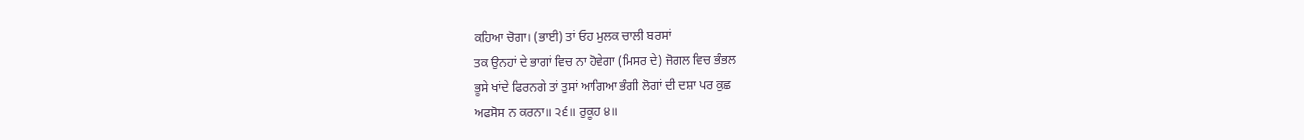ਕਹਿਆ ਚੋਗਾ। (ਭਾਈ) ਤਾਂ ਓਹ ਮੁਲਕ ਚਾਲੀ ਬਰਸਾਂ
ਤਕ ਉਨਹਾਂ ਦੇ ਭਾਗਾਂ ਵਿਚ ਨਾ ਹੋਵੇਗਾ (ਮਿਸਰ ਦੇ) ਜੋਗਲ ਵਿਚ ਭੰਭਲ
ਭੂਸੇ ਖਾਂਦੇ ਫਿਰਨਗੇ ਤਾਂ ਤੁਸਾਂ ਆਗਿਆ ਭੰਗੀ ਲੋਗਾਂ ਦੀ ਦਸ਼ਾ ਪਰ ਕੁਛ
ਅਫਸੋਸ ਨ ਕਰਨਾ॥ ੨੬॥ ਰੁਕੂਹ ੪॥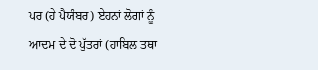ਪਰ (ਹੇ ਪੈਯੰਬਰ) ਏਹਨਾਂ ਲੋਗਾਂ ਨੂੰ ਆਦਮ ਦੇ ਦੋ ਪੁੱਤਰਾਂ (ਹਾਬਿਲ ਤਥਾ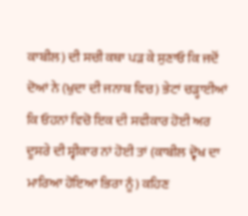ਕਾਬੀਲ) ਦੀ ਸਚੀ ਕਥਾ ਪੜ ਕੇ ਸੁਣਾਓ ਕਿ ਜਦੋਂ ਦੋਆਂ ਨੇ (ਖੁਦਾ ਦੀ ਜਨਾਬ ਵਿਚ) ਭੇਟਾਂ ਚੜ੍ਹਾਈਆਂ ਕਿ ਓਹਨਾਂ ਵਿਚੋ ਇਕ ਦੀ ਸਵੀਕਾਰ ਹੋਈ ਅਰ ਦੂਸਰੇ ਦੀ ਸ੍ਵੀਕਾਰ ਨਾਂ ਹੋਈ ਤਾਂ (ਕਾਬੀਲ ਦ੍ਵੋਖ ਦਾ ਮਾਰਿਆ ਹੋਇਆ ਭਿਰਾ ਨੂੰ) ਕਹਿਣ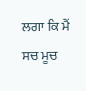ਲਗਾ ਕਿ ਮੈਂ ਸਚ ਮੂਚ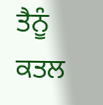ਤੈਨੂੰ ਕਤਲ